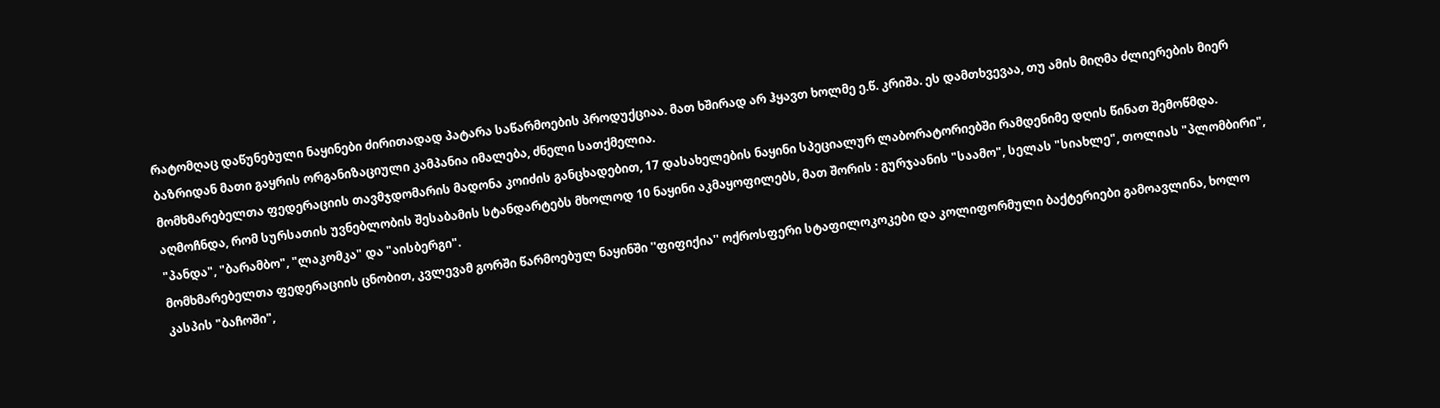რატომღაც დაწუნებული ნაყინები ძირითადად პატარა საწარმოების პროდუქციაა. მათ ხშირად არ ჰყავთ ხოლმე ე.წ. კრიშა. ეს დამთხვევაა, თუ ამის მიღმა ძლიერების მიერ ბაზრიდან მათი გაყრის ორგანიზაციული კამპანია იმალება, ძნელი სათქმელია.
მომხმარებელთა ფედერაციის თავმჯდომარის მადონა კოიძის განცხადებით, 17 დასახელების ნაყინი სპეციალურ ლაბორატორიებში რამდენიმე დღის წინათ შემოწმდა. აღმოჩნდა, რომ სურსათის უვნებლობის შესაბამის სტანდარტებს მხოლოდ 10 ნაყინი აკმაყოფილებს, მათ შორის : გურჯაანის "საამო", სელას "სიახლე", თოლიას "პლომბირი", "პანდა", "ბარამბო", "ლაკომკა" და "აისბერგი".
მომხმარებელთა ფედერაციის ცნობით, კვლევამ გორში წარმოებულ ნაყინში ''ფიფიქია'' ოქროსფერი სტაფილოკოკები და კოლიფორმული ბაქტერიები გამოავლინა, ხოლო კასპის "ბაჩოში",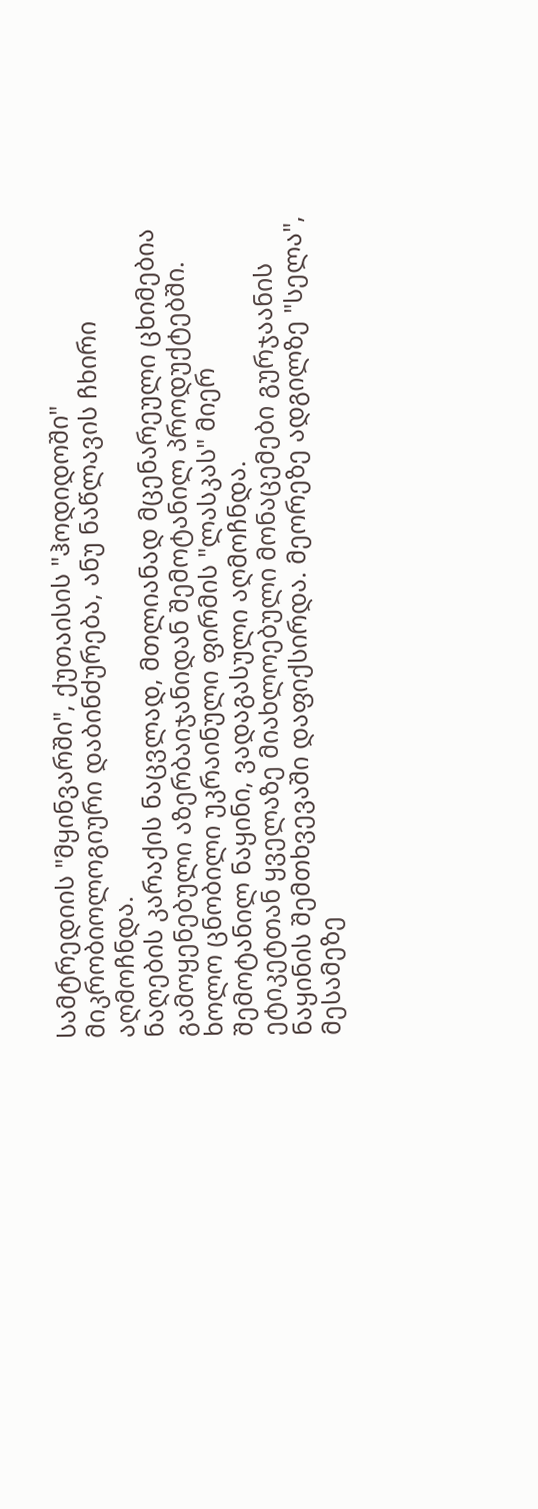სამტრედიის "მყინვარში", ქუთაისის "ჰოდიდოში" მიკრობიოლოგიური დაბინძურება, ანუ ნაწლავის ჩხირი აღმოჩნდა.
ნაღების კარაქის ნაცვლად, მთლიანად მცენარეული ცხიმებია გამოყენებული აზერბაიჯანიდან შემოტანილ პროდუქტებში. ხოლო ცნობილი უკრაინული ფირმის "ლასკას" მიერ შემოტანილ ნაყინი, ვადაგასული აღმოჩნდა.
ეტიკეტთან ყველაზე მიახლოებული მონაცემები გურჯაანის ნაყინის შემთხვევაში დაფიქსირდა. მეორეზე ადგილზე "სელა", მესამეზე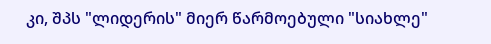კი, შპს "ლიდერის" მიერ წარმოებული "სიახლე"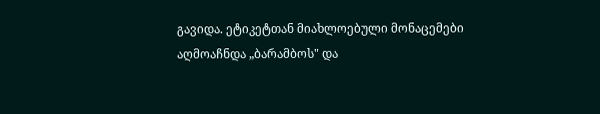გავიდა. ეტიკეტთან მიახლოებული მონაცემები აღმოაჩნდა „ბარამბოს" და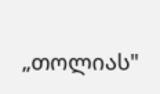„თოლიას"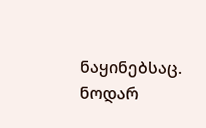ნაყინებსაც.
ნოდარ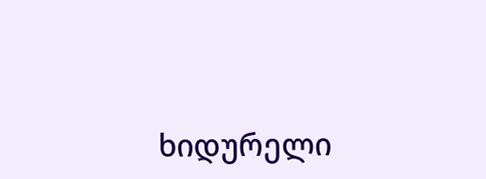ხიდურელი